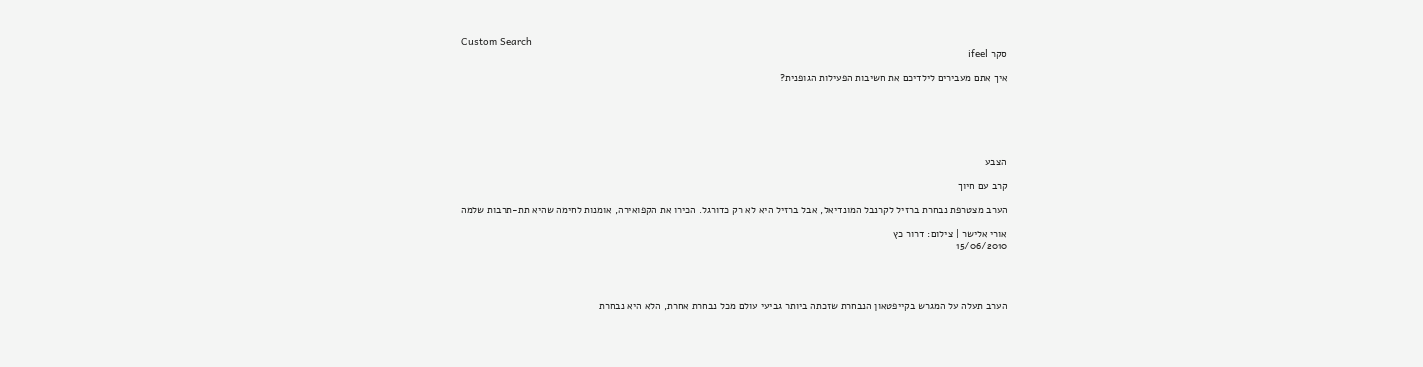Custom Search
סקר ifeel

איך אתם מעבירים לילדיכם את חשיבות הפעילות הגופנית?






הצבע

קרב עם חיוך

הערב מצטרפת נבחרת ברזיל לקרנבל המונדיאל, אבל ברזיל היא לא רק כדורגל. הכירו את הקפואירה, אומנות לחימה שהיא תת-תרבות שלמה

אורי אלישר | צילום: דרור כץ
15/06/2010




הערב תעלה על המגרש בקייפטאון הנבחרת שזכתה ביותר גביעי עולם מכל נבחרת אחרת, הלא היא נבחרת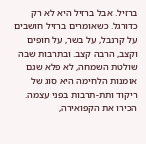ברזיל. אבל ברזיל היא לא רק כדורגל. כשאומרים ברזיל חושבים על קרנבל, על בשר, על חופים וקצב, הרבה קצב. ובתרבות שבה שולטת השמחה, לא פלא שגם אומנות הלחימה היא סוג של ריקוד ותת-תרבות בפני עצמה. הכירו את הקפואירה,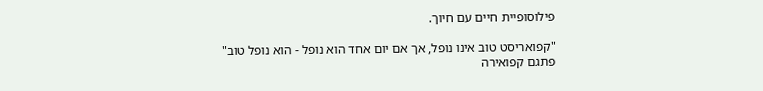פילוסופיית חיים עם חיוך.

"קפואריסט טוב אינו נופל, אך אם יום אחד הוא נופל - הוא נופל טוב" פתגם קפואירה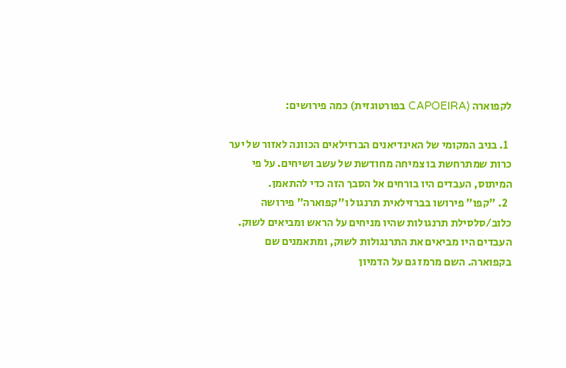לקפוארה (CAPOEIRA בפורטוגזית) כמה פירושים:

  1. בניב המקומי של האינדיאנים הברזילאים הכוונה לאזור של יער כרות שמתרחשת בו צמיחה מחודשת של עשב ושיחים. על פי המיתוס, העבדים היו בורחים אל הסבך הזה כדי להתאמן.
  2. "קפו" פירושו בברזילאית תרנגול ו"קפוארה" פירושה כלוב/סלסילת תרנגולות שהיו מניחים על הראש ומביאים לשוק. העבדים היו מביאים את התרנגולות לשוק, ומתאמנים שם בקפוארה. השם מרמז גם על הדמיון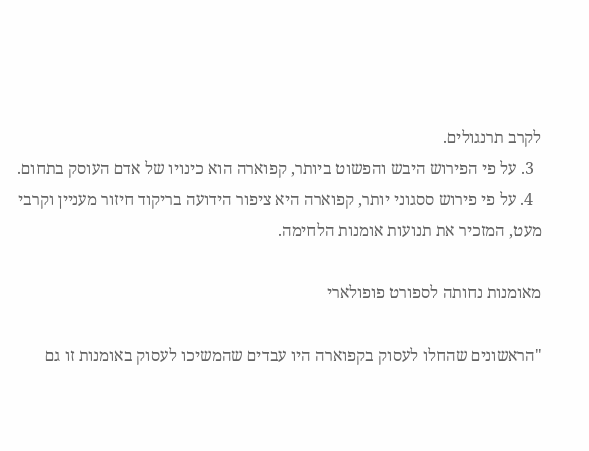לקרב תרנגולים.
  3. על פי הפירוש היבש והפשוט ביותר, קפוארה הוא כינויו של אדם העוסק בתחום.
  4. על פי פירוש ססגוני יותר, קפוארה היא ציפור הידועה בריקוד חיזור מעניין וקרבי מעט, המזכיר את תנועות אומנות הלחימה.

מאומנות נחותה לספורט פופולארי

"הראשונים שהחלו לעסוק בקפוארה היו עבדים שהמשיכו לעסוק באומנות זו גם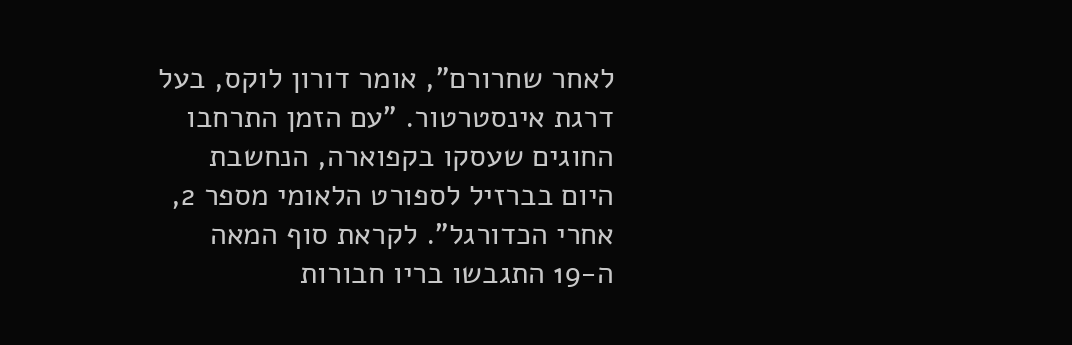לאחר שחרורם", אומר דורון לוקס, בעל דרגת אינסטרטור. "עם הזמן התרחבו החוגים שעסקו בקפוארה, הנחשבת היום בברזיל לספורט הלאומי מספר 2, אחרי הכדורגל". לקראת סוף המאה ה-19 התגבשו בריו חבורות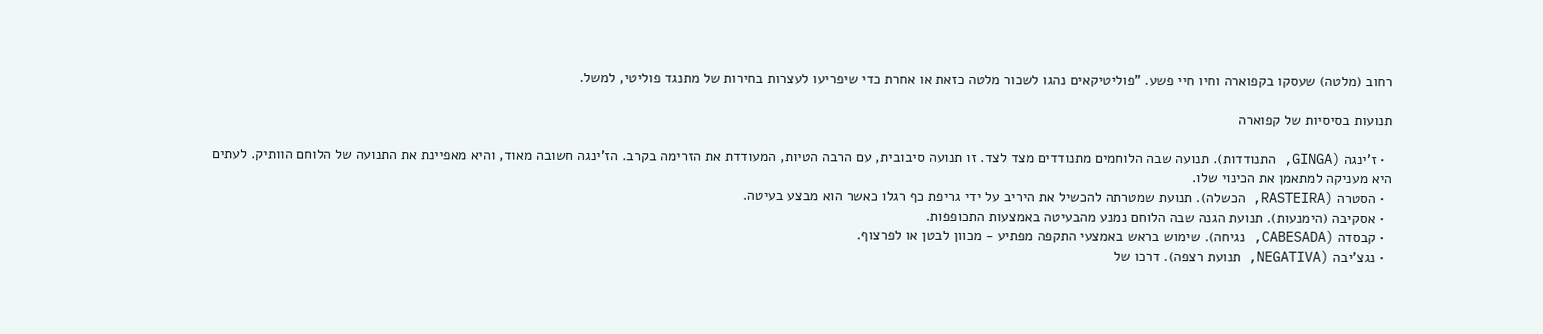רחוב (מלטה) שעסקו בקפוארה וחיו חיי פשע. "פוליטיקאים נהגו לשכור מלטה כזאת או אחרת כדי שיפריעו לעצרות בחירות של מתנגד פוליטי, למשל.

תנועות בסיסיות של קפוארה

  • ז'ינגה (GINGA, התנודדות). תנועה שבה הלוחמים מתנודדים מצד לצד. זו תנועה סיבובית, עם הרבה הטיות, המעודדת את הזרימה בקרב. הז'ינגה חשובה מאוד, והיא מאפיינת את התנועה של הלוחם הוותיק. לעתים היא מעניקה למתאמן את הכינוי שלו.
  • הסטרה (RASTEIRA, הכשלה). תנועת שמטרתה להכשיל את היריב על ידי גריפת כף רגלו כאשר הוא מבצע בעיטה.
  • אסקיבה (הימנעות). תנועת הגנה שבה הלוחם נמנע מהבעיטה באמצעות התכופפות.
  • קבסדה (CABESADA, נגיחה). שימוש בראש באמצעי התקפה מפתיע - מכוון לבטן או לפרצוף.
  • נגצ'יבה (NEGATIVA, תנועת רצפה). דרכו של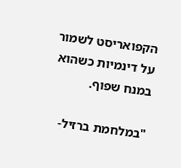הקפואריסט לשמור על דינמיות כשהוא במנח שפוף.

"במלחמת ברזיל-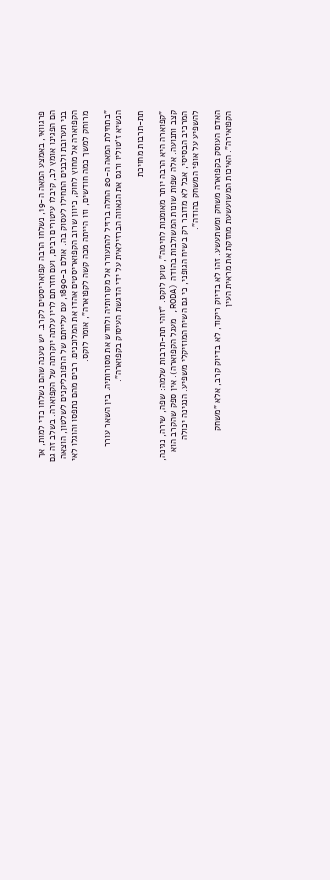פרגוואי, באמצע המאה ה-19, נשלחו הרבה קפואריסטים לקרב. יש טענה שהם נשלחו כדי למות, אך הם הפגינו אומץ לב, קיבלו עיטורים רבים, ועם חזרתם לריו עלתה יוקרתה של הקפוארה. בשלב זה גם בני תערובת ולבנים התחילו לעסוק בה. אולם ב-1890, עם עלייתם של הרפובליקנים לשלטון, הוצאה הקפוארה אל מחוץ לחוק, כיוון שרוב הקפואריסטים אהדו את המלוכנים. רבים מהם נתפסו והוגלו לאי מרוחק למשך כמה חודשים, וזו הייתה מכה קשה לקפוארה", אומר לוקס.

"בתחילת המאה ה-20 החלה ברזיל להתעורר אל מקורותיה ולחדש את מסורותיה. בין השאר עורר הנשיא ז'טוליו ורגס את הגאווה הברזילאית על ידי הדגשת העיסוק בקפוארה".

תת-תרבות מחויכת

"קפוארה היא הרבה יותר מאומנות לחימה", טוען לוקס. "זוהי תת-תרבות שלמה: שפה, שירה, נגינה, קצב ותנועה. אלה שפות שונות המשולבות בהוֹדה (RODA, מעגל הקפוארה). אין ספק שהקרב הוא המרכיב הבסיסי, אבל לא מדובר רק בשיח הגופני, כי גם השיח המוזיקלי משפיע. הנגינה יכולה להשפיע על אופי המשחק בהודה".

האדם העוסק בקפוארה משחק ומשתעשע. זהו לא בדיוק ריקוד, לא בדיוק קרב, אלא "משחק הקפואירה". האיכות המשועשעת מחזקת את מראית העין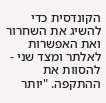הקונדסית כדי להשיג את השחרור ואת האפשרות לאלתר ומצד שני - להסוות את ההתקפה. "יותר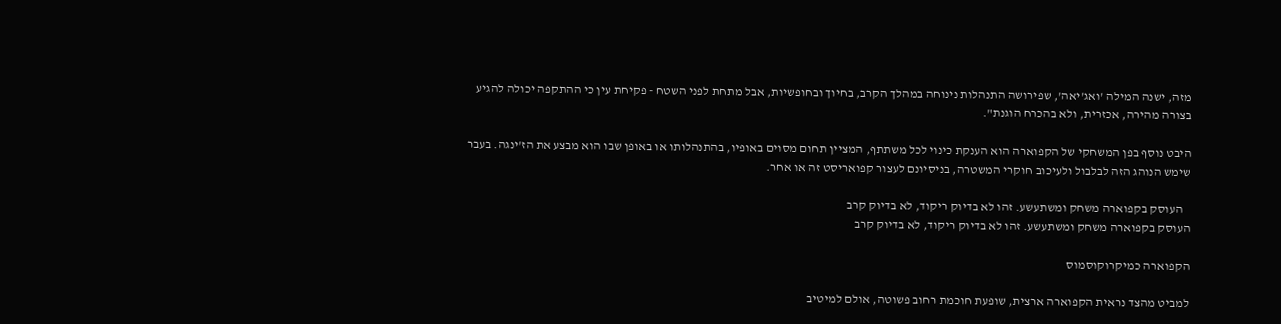מזה, ישנה המילה 'ואג'יאה', שפירושה התנהלות נינוחה במהלך הקרב, בחיוך ובחופשיות, אבל מתחת לפני השטח - פקיחת עין כי ההתקפה יכולה להגיע בצורה מהירה, אכזרית, ולא בהכרח הוגנת".

היבט נוסף בפן המשחקי של הקפוארה הוא הענקת כינוי לכל משתתף, המציין תחום מסוים באופיו, בהתנהלותו או באופן שבו הוא מבצע את הז'ינגה. בעבר שימש הנוהג הזה לבלבול ולעיכוב חוקרי המשטרה, בניסיונם לעצור קפואריסט זה או אחר.

   העוסק בקפוארה משחק ומשתעשע. זהו לא בדיוק ריקוד, לא בדיוק קרב
העוסק בקפוארה משחק ומשתעשע. זהו לא בדיוק ריקוד, לא בדיוק קרב

הקפוארה כמיקרוקוסמוס

למביט מהצד נראית הקפוארה ארצית, שופעת חוכמת רחוב פשוטה, אולם למיטיב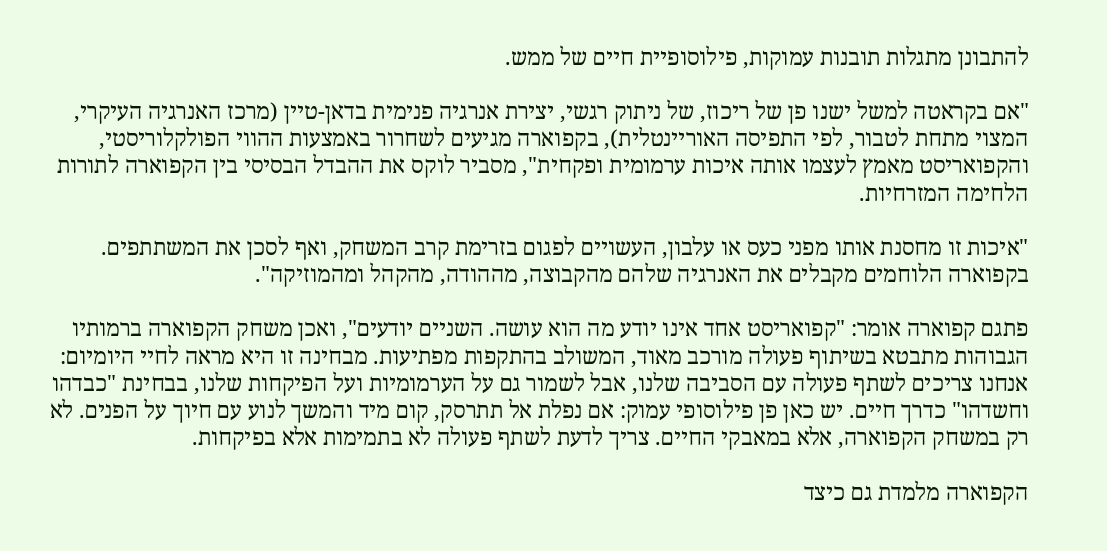להתבונן מתגלות תובנות עמוקות, פילוסופיית חיים של ממש.

"אם בקראטה למשל ישנו פן של ריכוז, של ניתוק רגשי, יצירת אנרגיה פנימית בדאן-טיין (מרכז האנרגיה העיקרי, המצוי מתחת לטבור, לפי התפיסה האוריינטלית), בקפוארה מגיעים לשחרור באמצעות ההווי הפולקלוריסטי, והקפואריסט מאמץ לעצמו אותה איכות ערמומית ופקחית", מסביר לוקס את ההבדל הבסיסי בין הקפוארה לתורות הלחימה המזרחיות.

"איכות זו מחסנת אותו מפני כעס או עלבון, העשויים לפגום בזרימת קרב המשחק, ואף לסכן את המשתתפים. בקפוארה הלוחמים מקבלים את האנרגיה שלהם מהקבוצה, מההודה, מהקהל ומהמוזיקה".

פתגם קפוארה אומר: "קפואריסט אחד אינו יודע מה הוא עושה. השניים יודעים", ואכן משחק הקפוארה ברמותיו הגבוהות מתבטא בשיתוף פעולה מורכב מאוד, המשולב בהתקפות מפתיעות. מבחינה זו היא מראה לחיי היומיום: אנחנו צריכים לשתף פעולה עם הסביבה שלנו, אבל לשמור גם על הערמומיות ועל הפיקחות שלנו, בבחינת "כבדהו וחשדהו" כדרך חיים. יש כאן פן פילוסופי עמוק: אם נפלת אל תתרסק, קום מיד והמשך לנוע עם חיוך על הפנים. לא רק במשחק הקפוארה, אלא במאבקי החיים. צריך לדעת לשתף פעולה לא בתמימות אלא בפיקחות.

הקפוארה מלמדת גם כיצד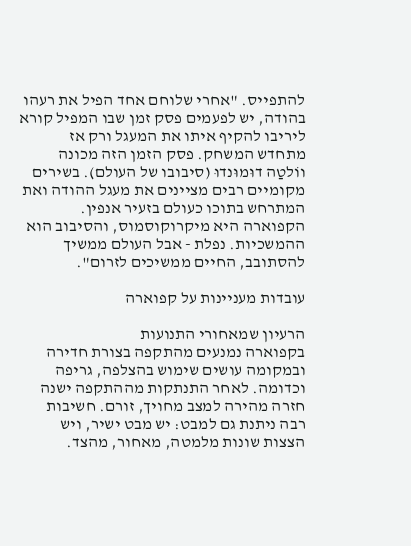להתפייס. "אחרי שלוחם אחד הפיל את רעהו בהודה, יש לפעמים פסק זמן שבו המפיל קורא ליריבו להקיף איתו את המעגל ורק אז מתחדש המשחק. פסק הזמן הזה מכונה ווֹלטַה דוּמוּנדוּ (סיבובו של העולם). בשירים מקומיים רבים מציינים את מעגל ההודה ואת המתרחש בתוכו כעולם בזעיר אנפין. הקפוארה היא מיקרוקוסמוס, והסיבוב הוא ההמשכיות. נפלת - אבל העולם ממשיך להסתובב, החיים ממשיכים לזרום".

עובדות מעניינות על קפוארה

הרעיון שמאחורי התנועות
בקפוארה נמנעים מהתקפה בצורת חדירה ובמקומה עושים שימוש בהצלפה, גריפה וכדומה. לאחר התנתקות מההתקפה ישנה חזרה מהירה למצב מחויך, זורם. חשיבות רבה ניתנת גם למבט: יש מבט ישיר, ויש הצצות שונות מלמטה, מאחור, מהצד.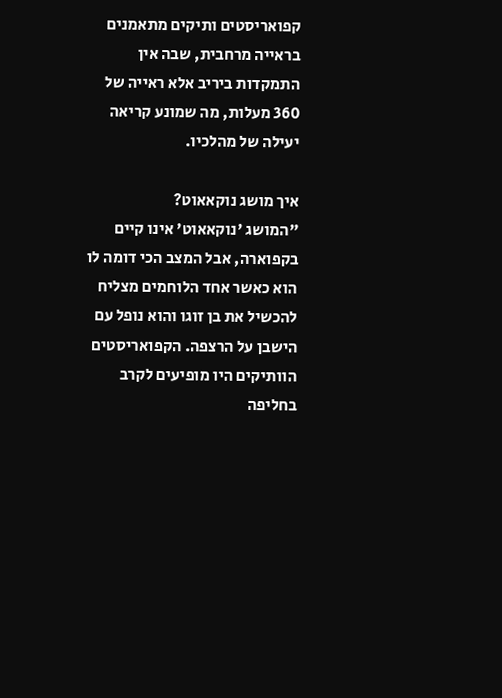קפואריסטים ותיקים מתאמנים בראייה מרחבית, שבה אין התמקדות ביריב אלא ראייה של 360 מעלות, מה שמונע קריאה יעילה של מהלכיו.

איך מושג נוקאאוט?
"המושג 'נוקאאוט' אינו קיים בקפוארה, אבל המצב הכי דומה לו הוא כאשר אחד הלוחמים מצליח להכשיל את בן זוגו והוא נופל עם הישבן על הרצפה. הקפואריסטים הוותיקים היו מופיעים לקרב בחליפה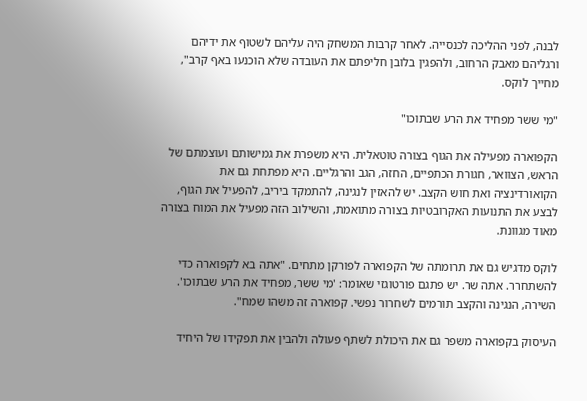לבנה, לפני ההליכה לכנסייה. לאחר קרבות המשחק היה עליהם לשטוף את ידיהם ורגליהם מאבק הרחוב, ולהפגין בלובן חליפתם את העובדה שלא הוכנעו באף קרב", מחייך לוקס.

"מי ששר מפחיד את הרע שבתוכו"

הקפוארה מפעילה את הגוף בצורה טוטאלית. היא משפרת את גמישותם ועוצמתם של הראש, הצוואר, חגורת הכתפיים, החזה, הגב והרגליים. היא מפתחת גם את הקואורדינציה ואת חוש הקצב. יש להאזין לנגינה, להתמקד ביריב, להפעיל את הגוף, לבצע את התנועות האקרובטיות בצורה מתואמת, והשילוב הזה מפעיל את המוח בצורה מאוד מגוונת.

לוקס מדגיש גם את תרומתה של הקפוארה לפורקן מתחים. "אתה בא לקפוארה כדי להשתחרר. אתה שר. יש פתגם פורטוגזי שאומר: 'מי ששר, מפחיד את הרע שבתוכו'. השירה, הנגינה והקצב תורמים לשחרור נפשי. קפוארה זה משהו שמח".

העיסוק בקפוארה משפר גם את היכולת לשתף פעולה ולהבין את תפקידו של היחיד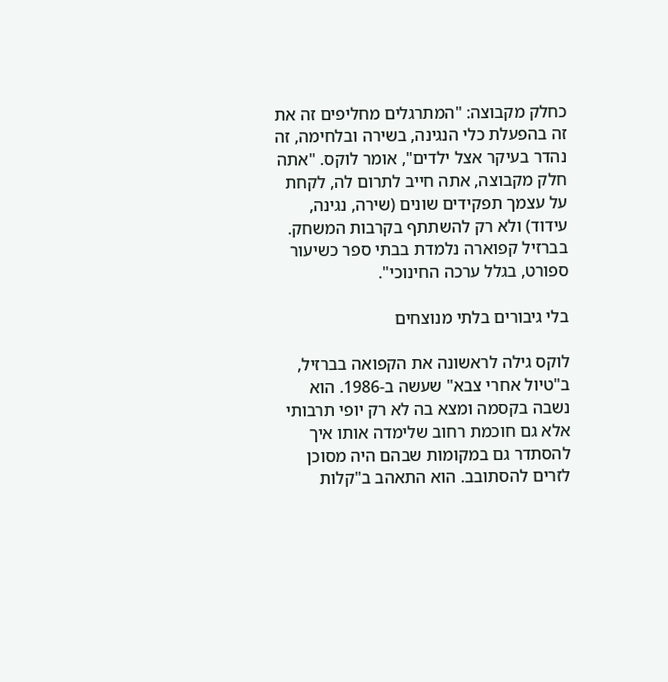כחלק מקבוצה: "המתרגלים מחליפים זה את זה בהפעלת כלי הנגינה, בשירה ובלחימה, זה נהדר בעיקר אצל ילדים", אומר לוקס. "אתה חלק מקבוצה, אתה חייב לתרום לה, לקחת על עצמך תפקידים שונים (שירה, נגינה, עידוד) ולא רק להשתתף בקרבות המשחק. בברזיל קפוארה נלמדת בבתי ספר כשיעור ספורט, בגלל ערכה החינוכי".

בלי גיבורים בלתי מנוצחים

לוקס גילה לראשונה את הקפואה בברזיל, ב"טיול אחרי צבא" שעשה ב-1986. הוא נשבה בקסמה ומצא בה לא רק יופי תרבותי אלא גם חוכמת רחוב שלימדה אותו איך להסתדר גם במקומות שבהם היה מסוכן לזרים להסתובב. הוא התאהב ב"קלות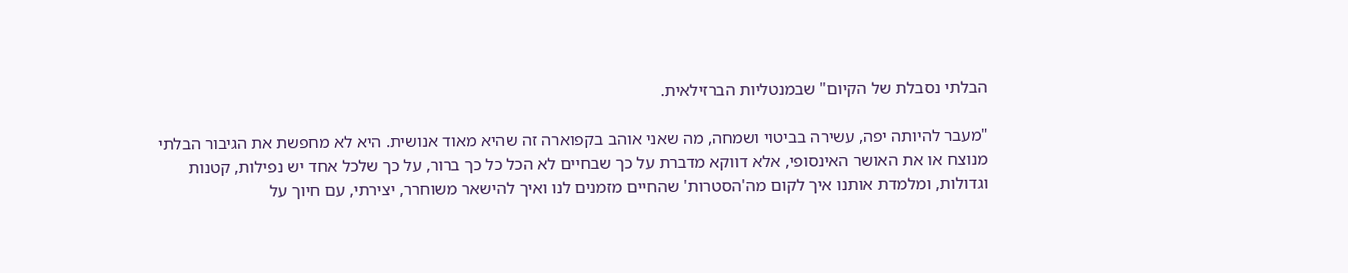הבלתי נסבלת של הקיום" שבמנטליות הברזילאית.

"מעבר להיותה יפה, עשירה בביטוי ושמחה, מה שאני אוהב בקפוארה זה שהיא מאוד אנושית. היא לא מחפשת את הגיבור הבלתי מנוצח או את האושר האינסופי, אלא דווקא מדברת על כך שבחיים לא הכל כל כך ברור, על כך שלכל אחד יש נפילות, קטנות וגדולות, ומלמדת אותנו איך לקום מה'הסטרות' שהחיים מזמנים לנו ואיך להישאר משוחרר, יצירתי, עם חיוך על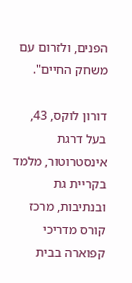הפנים, ולזרום עם משחק החיים".

דורון לוקס, 43, בעל דרגת אינסטרוטור, מלמד בקריית גת ובנתיבות, מרכז קורס מדריכי קפוארה בבית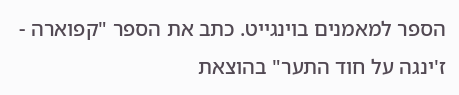הספר למאמנים בוינגייט. כתב את הספר "קפוארה - ז'ינגה על חוד התער" בהוצאת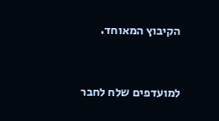הקיבוץ המאוחד.



למועדפים שלח לחבר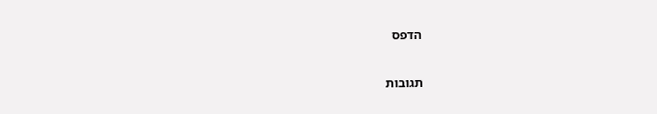הדפס

תגובות